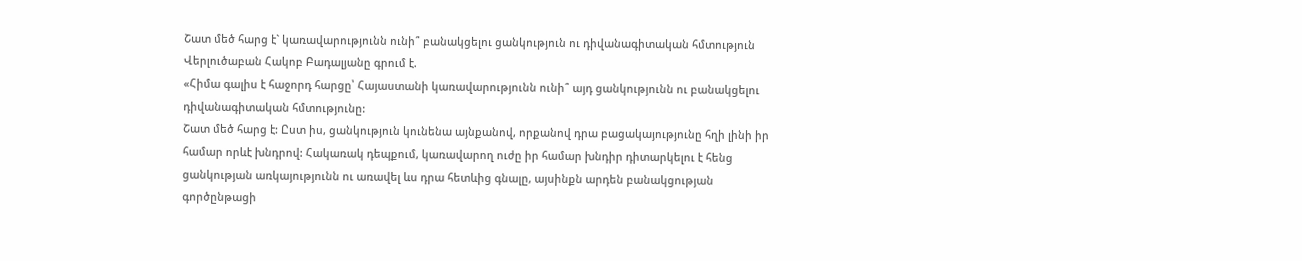Շատ մեծ հարց է` կառավարությունն ունի՞ բանակցելու ցանկություն ու դիվանագիտական հմտություն
Վերլուծաբան Հակոբ Բադալյանը գրում է.
«Հիմա գալիս է հաջորդ հարցը՝ Հայաստանի կառավարությունն ունի՞ այդ ցանկությունն ու բանակցելու դիվանագիտական հմտությունը:
Շատ մեծ հարց է: Ըստ իս, ցանկություն կունենա այնքանով, որքանով դրա բացակայությունը հղի լինի իր համար որևէ խնդրով: Հակառակ դեպքում, կառավարող ուժը իր համար խնդիր դիտարկելու է հենց ցանկության առկայությունն ու առավել ևս դրա հետևից գնալը, այսինքն արդեն բանակցության գործընթացի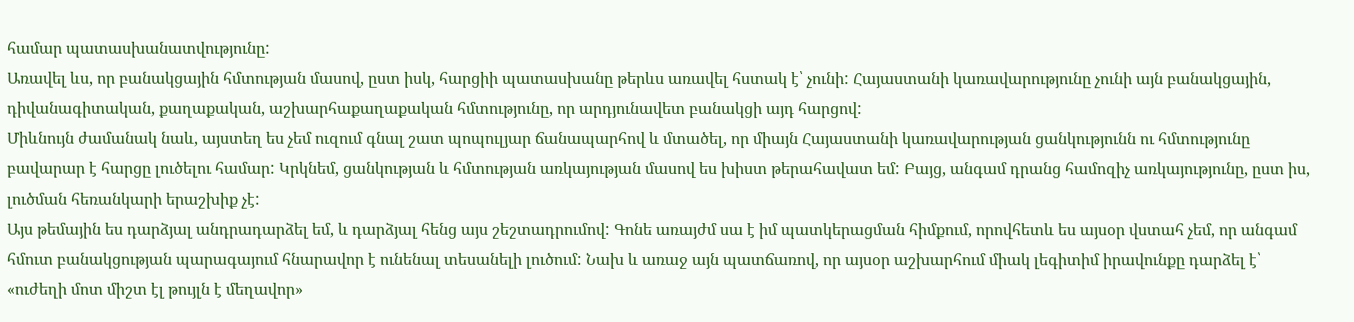համար պատասխանատվությունը:
Առավել ևս, որ բանակցային հմտության մասով, ըստ իսկ, հարցիի պատասխանը թերևս առավել հստակ է՝ չունի: Հայաստանի կառավարությունը չունի այն բանակցային, դիվանագիտական, քաղաքական, աշխարհաքաղաքական հմտությունը, որ արդյունավետ բանակցի այդ հարցով:
Միևնույն ժամանակ նաև, այստեղ ես չեմ ուզում գնալ շատ պոպուլյար ճանապարհով և մտածել, որ միայն Հայաստանի կառավարության ցանկությունն ու հմտությունը բավարար է հարցը լուծելու համար: Կրկնեմ, ցանկության և հմտության առկայության մասով ես խիստ թերահավատ եմ: Բայց, անգամ դրանց համոզիչ առկայությունը, ըստ իս, լուծման հեռանկարի երաշխիք չէ:
Այս թեմային ես դարձյալ անդրադարձել եմ, և դարձյալ հենց այս շեշտադրումով: Գոնե առայժմ սա է իմ պատկերացման հիմքում, որովհետև ես այսօր վստահ չեմ, որ անգամ հմուտ բանակցության պարագայում հնարավոր է ունենալ տեսանելի լուծում: Նախ և առաջ այն պատճառով, որ այսօր աշխարհում միակ լեգիտիմ իրավունքը դարձել է՝ «ուժեղի մոտ միշտ էլ թույլն է մեղավոր»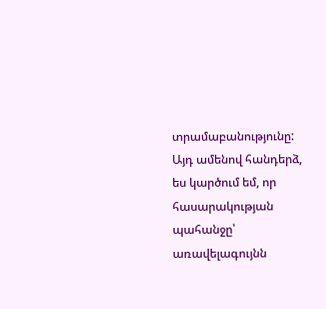տրամաբանությունը:
Այդ ամենով հանդերձ, ես կարծում եմ, որ հասարակության պահանջը՝ առավելագույնն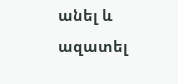անել և ազատել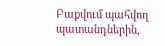Բաքվում պահվող պատանդներին,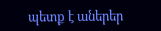պետք է աներեր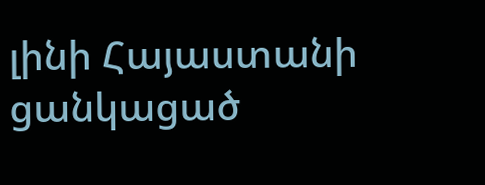լինի Հայաստանի ցանկացած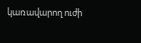կառավարող ուժի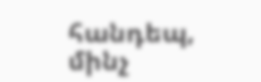հանդեպ, մինչ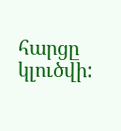հարցը կլուծվի: